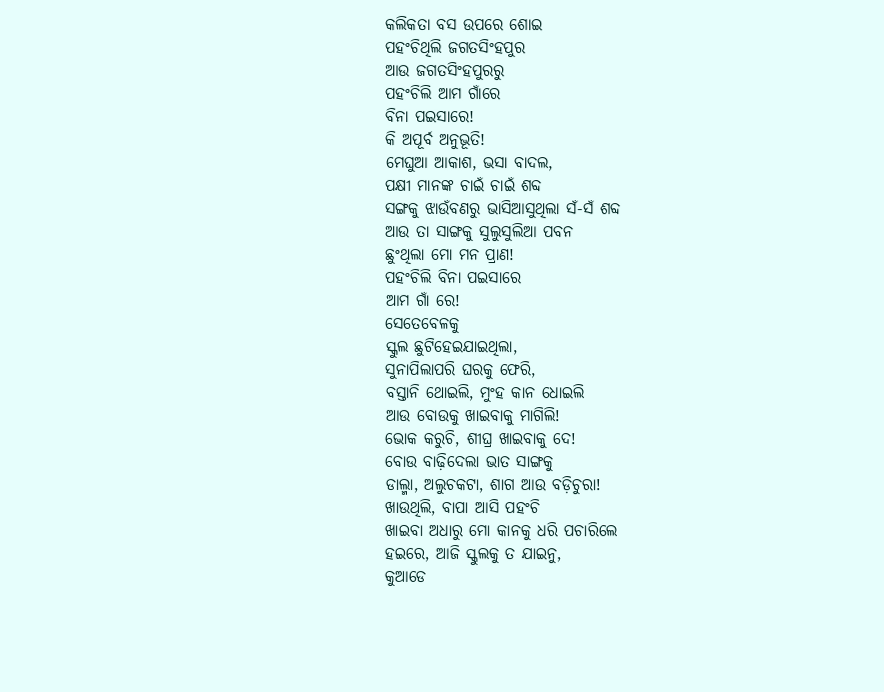କଲିକତା ବସ ଉପରେ ଶୋଇ
ପହଂଚିଥିଲି ଜଗତସିଂହପୁର
ଆଉ ଜଗତସିଂହପୁରରୁ
ପହଂଚିଲି ଆମ ଗାଁରେ
ବିନା ପଇସାରେ!
କି ଅପୂର୍ବ ଅନୁଭୂତି!
ମେଘୁଆ ଆକାଶ, ଭସା ବାଦଲ,
ପକ୍ଷୀ ମାନଙ୍କ ଚାଇଁ ଚାଇଁ ଶବ୍ଦ
ସଙ୍ଗକୁ ଝାଉଁବଣରୁ ଭାସିଆସୁଥିଲା ସଁ-ସଁ ଶବ୍ଦ
ଆଉ ତା ସାଙ୍ଗକୁ ସୁଲୁସୁଲିଆ ପବନ
ଛୁଂଥିଲା ମୋ ମନ ପ୍ରାଣ!
ପହଂଚିଲି ବିନା ପଇସାରେ
ଆମ ଗାଁ ରେ!
ସେତେବେଳକୁ
ସ୍କୁଲ ଛୁଟିହେଇଯାଇଥିଲା,
ସୁନାପିଲାପରି ଘରକୁ ଫେରି,
ବସ୍ତାନି ଥୋଇଲି, ମୁଂହ କାନ ଧୋଇଲି
ଆଉ ବୋଉକୁ ଖାଇବାକୁ ମାଗିଲି!
ଭୋକ କରୁଚି, ଶୀଘ୍ର ଖାଇବାକୁ ଦେ!
ବୋଉ ବାଢ଼ିଦେଲା ଭାତ ସାଙ୍ଗକୁ
ଡାଲ୍ମା, ଅଲୁଚକଟା, ଶାଗ ଆଉ ବଡ଼ିଚୁରା!
ଖାଉଥିଲି, ବାପା ଆସି ପହଂଚି
ଖାଇବା ଅଧାରୁ ମୋ କାନକୁ ଧରି ପଚାରିଲେ
ହଇରେ, ଆଜି ସ୍କୁଲକୁ ତ ଯାଇନୁ,
କୁଆଡେ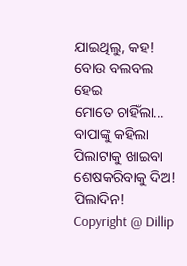ଯାଇଥିଲୁ, କହ!
ବୋଉ ବଲବଲ ହେଇ
ମୋତେ ଚାହିଁଲା...
ବାପାଙ୍କୁ କହିଲା
ପିଲାଟାକୁ ଖାଇବା ଶେଷକରିବାକୁ ଦିଅ!
ପିଲାଦିନ!
Copyright @ Dillip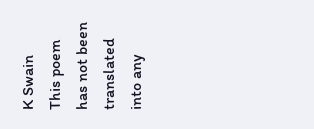K Swain
This poem has not been translated into any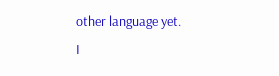other language yet.
I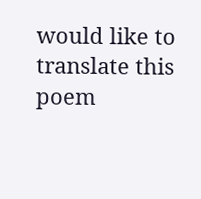would like to translate this poem